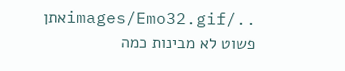../images/Emo32.gifאתן פשוט לא מבינות כמה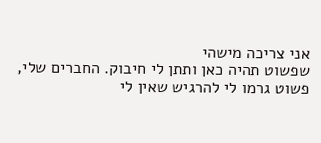אני צריכה מישהי
שפשוט תהיה כאן ותתן לי חיבוק. החברים שלי, פשוט גרמו לי להרגיש שאין לי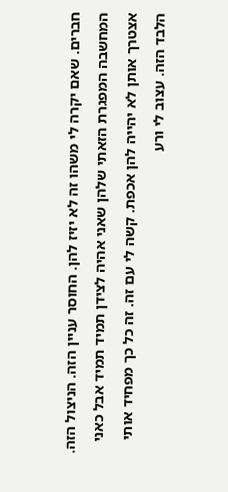חברים. שאם יקרה לי משהו זה לא יזיז להן. החוסר עניין הזה. הניצול הזה. המחשבה המפגרת הזאתי שלהן שאני אהיה לצידן תמיד תמיד אבל כאני אצטרך אותן לא יהייה להן אכפת. קשה לי עם זה. זה כל כך מפחיד אותי הלבד הזה. עצוב לי ורע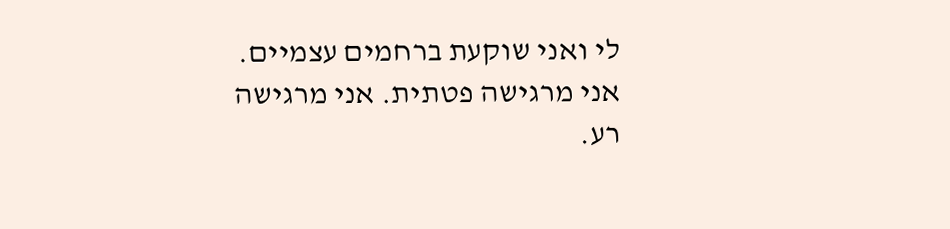לי ואני שוקעת ברחמים עצמיים. אני מרגישה פטתית. אני מרגישה רע.